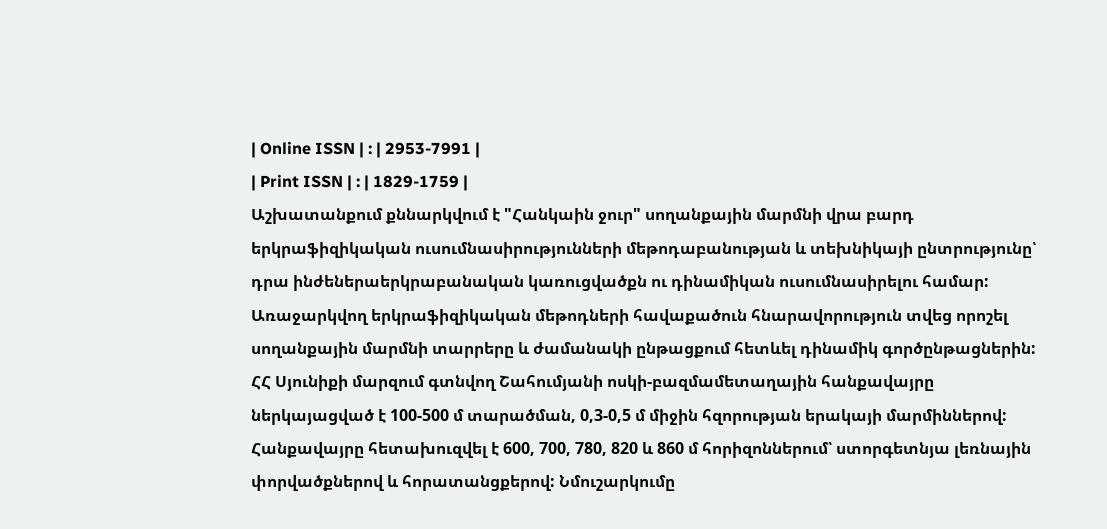| Online ISSN | : | 2953-7991 |
| Print ISSN | : | 1829-1759 |
Աշխատանքում քննարկվում է "Հանկաին ջուր" սողանքային մարմնի վրա բարդ երկրաֆիզիկական ուսումնասիրությունների մեթոդաբանության և տեխնիկայի ընտրությունը՝ դրա ինժեներաերկրաբանական կառուցվածքն ու դինամիկան ուսումնասիրելու համար: Առաջարկվող երկրաֆիզիկական մեթոդների հավաքածուն հնարավորություն տվեց որոշել սողանքային մարմնի տարրերը և ժամանակի ընթացքում հետևել դինամիկ գործընթացներին:
ՀՀ Սյունիքի մարզում գտնվող Շահումյանի ոսկի-բազմամետաղային հանքավայրը ներկայացված է 100-500 մ տարածման, 0,3-0,5 մ միջին հզորության երակայի մարմիններով: Հանքավայրը հետախուզվել է 600, 700, 780, 820 և 860 մ հորիզոններում՝ ստորգետնյա լեռնային փորվածքներով և հորատանցքերով: Նմուշարկումը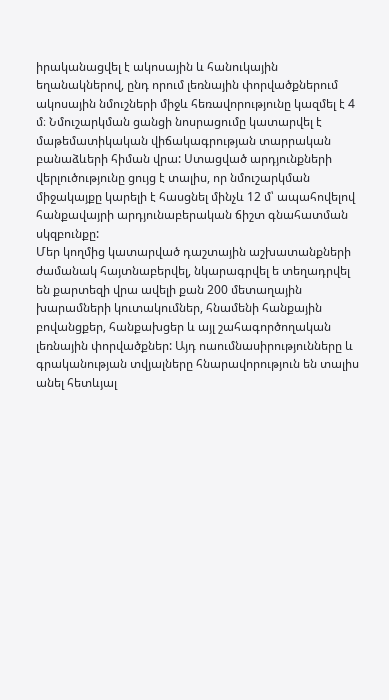իրականացվել է ակոսային և հանուկային եղանակներով, ընդ որում լեռնային փորվածքներում ակոսային նմուշների միջև հեռավորությունը կազմել է 4 մ։ Նմուշարկման ցանցի նոսրացումը կատարվել է մաթեմատիկական վիճակագրության տարրական բանաձևերի հիման վրա: Ստացված արդյունքների վերլուծությունը ցույց է տալիս, որ նմուշարկման միջակայքը կարելի է հասցնել մինչև 12 մ՝ ապահովելով հանքավայրի արդյունաբերական ճիշտ գնահատման սկզբունքը:
Մեր կողմից կատարված դաշտային աշխատանքների ժամանակ հայտնաբերվել, նկարագրվել ե տեղադրվել են քարտեզի վրա ավելի քան 200 մետաղային խարամների կուտակումներ, հնամենի հանքային բովանցքեր, հանքախցեր և այլ շահագործողական լեռնային փորվածքներ: Այդ ոաումնասիրությունները և գրականության տվյալները հնարավորություն են տալիս անել հետևյալ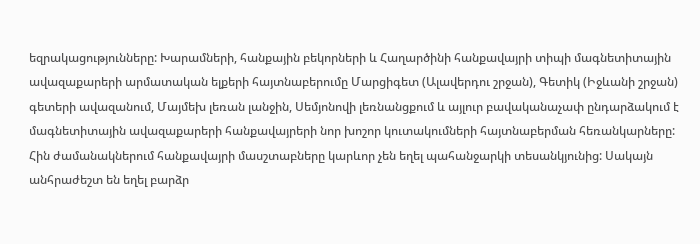եզրակացությունները: Խարամների, հանքային բեկորների և Հաղարծինի հանքավայրի տիպի մագնետիտային ավազաքարերի արմատական ելքերի հայտնաբերումը Մարցիգետ (Ալավերդու շրջան), Գետիկ (Իջևանի շրջան) գետերի ավազանում, Մայմեխ լեռան լանջին, Սեմյոնովի լեռնանցքում և այլուր բավականաչափ ընդարձակում է մագնետիտային ավազաքարերի հանքավայրերի նոր խոշոր կուտակումների հայտնաբերման հեռանկարները: Հին ժամանակներում հանքավայրի մասշտաբները կարևոր չեն եղել պահանջարկի տեսանկյունից: Սակայն անհրաժեշտ են եղել բարձր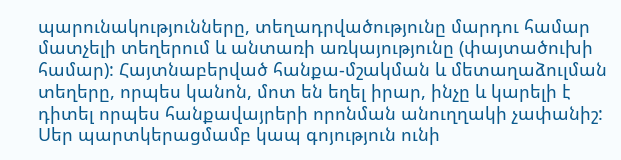պարունակությունները, տեղադրվածությունը մարդու համար մատչելի տեղերում և անտառի առկայությունը (փայտածուխի համար): Հայտնաբերված հանքա-մշակման և մետաղաձուլման տեղերը, որպես կանոն, մոտ են եղել իրար, ինչը և կարելի է դիտել որպես հանքավայրերի որոնման անուղղակի չափանիշ: Սեր պարտկերացմամբ կապ գոյություն ունի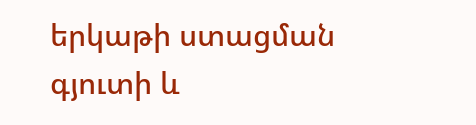երկաթի ստացման գյուտի և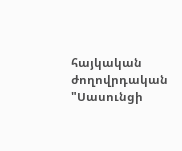հայկական ժողովրդական "Սասունցի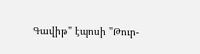Գավիթ" էպոսի "Թուր-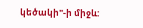կեծակի"-ի միջև: